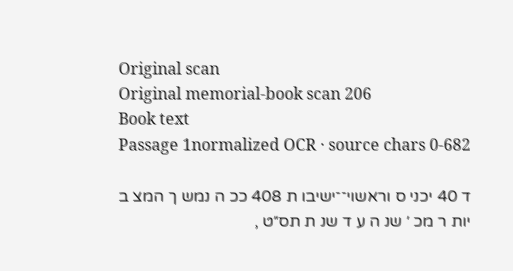Original scan
Original memorial-book scan 206
Book text
Passage 1normalized OCR · source chars 0-682

ד 40 יכני ס וראשוי־־ישיבו ת 408 ככ ה נמש ך המצ ב יות ר מכ ׳ שנ ה ע ד שנ ת תס״ט ,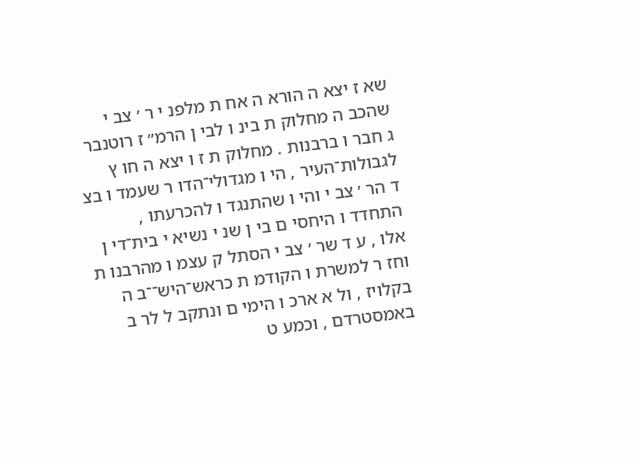שא ז יצא ה הורא ה אח ת מלפנ י ר ׳ צב י שהכב ה מחלוק ת בינ ו לבי ן הרמ״ ז רוטנבר ג חבר ו ברבנות . מחלוק ת ז ו יצא ה חו ץ לגבולות־העיר , הי ו מגדולי־הדו ר שעמד ו בצ ד הר ׳ צב י והי ו שהתנגד ו להכרעתו , התחדד ו היחסי ם בי ן שנ י נשיא י בית־די ן אלו , ע ד שר ׳ צב י הסתל ק עצמ ו מהרבנו ת וחז ר למשרת ו הקודמ ת כראש־היש־־ב ה בקלויז , ול א ארכ ו הימי ם ונתקב ל לר ב באמסטרדם , וכמע ט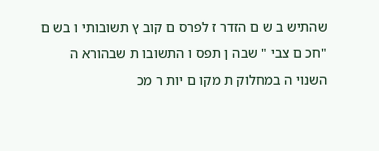שהתיש ב ש ם הזדר ז לפרס ם קוב ץ תשובותי ו בש ם "חכ ם צבי " שבה ן תפס ו התשובו ת שבהורא ה השנוי ה במחלוק ת מקו ם יות ר מכ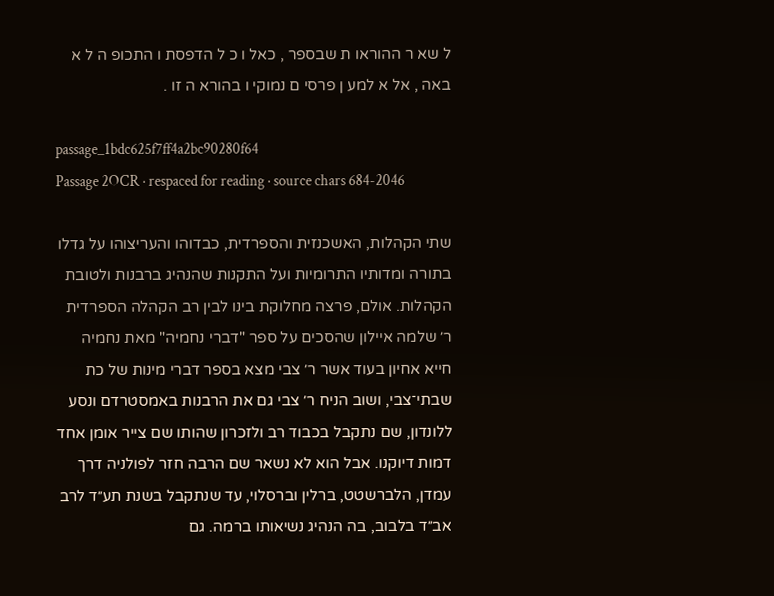ל שא ר ההוראו ת שבספר , כאל ו כ ל הדפסת ו התכופ ה ל א באה , אל א למע ן פרסי ם נמוקי ו בהורא ה זו .

passage_1bdc625f7ff4a2bc90280f64
Passage 2OCR · respaced for reading · source chars 684-2046

שתי הקהלות, האשכנזית והספרדית, כבדוהו והעריצוהו על גדלו בתורה ומדותיו התרומיות ועל התקנות שהנהיג ברבנות ולטובת הקהלות. אולם, פרצה מחלוקת בינו לבין רב הקהלה הספרדית ר׳ שלמה איילון שהסכים על ספר "דברי נחמיה" מאת נחמיה חייא אחיון בעוד אשר ר׳ צבי מצא בספר דברי מינות של כת שבתי־צבי, ושוב הניח ר׳ צבי גם את הרבנות באמסטרדם ונסע ללונדון, שם נתקבל בכבוד רב ולזכרון שהותו שם צייר אומן אחד דמות דיוקנו. אבל הוא לא נשאר שם הרבה חזר לפולניה דרך עמדן, הלברשטט, ברלין וברסלוי, עד שנתקבל בשנת תע״ד לרב אב״ד בלבוב, בה הנהיג נשיאותו ברמה. גם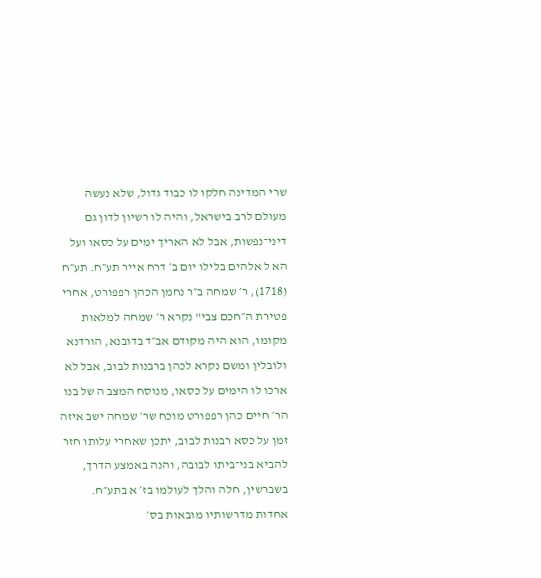שרי המדינה חלקו לו כבוד גדול, שלא נעשה מעולם לרב בישראל, והיה לו רשיון לדון גם דיני־נפשות, אבל לא האריך ימים על כסאו ועל הא ל אלהים בלילו יום ב׳ דרח אייר תע״ח. תע״ח (1718), ר׳ שמחה ב״ר נחמן הכהן רפפורט, אחרי פטירת ה״חכם צבי" נקרא ר׳ שמחה למלאות מקומו, הוא היה מקודם אב״ד בדובנא, הורדנא ולובלין ומשם נקרא לכהן ברבנות לבוב, אבל לא ארכו לו הימים על כסאו, מנוסח המצב ה של בנו הר׳ חיים כהן רפפורט מוכח שר׳ שמחה ישב איזה זמן על כסא רבנות לבוב, יתכן שאחרי עלותו חזר להביא בני־ביתו לבובה, והנה באמצע הדרך, בשברשין, חלה והלך לעולמו בז׳ א בתע״ח. אחדות מדרשותיו מובאות בס׳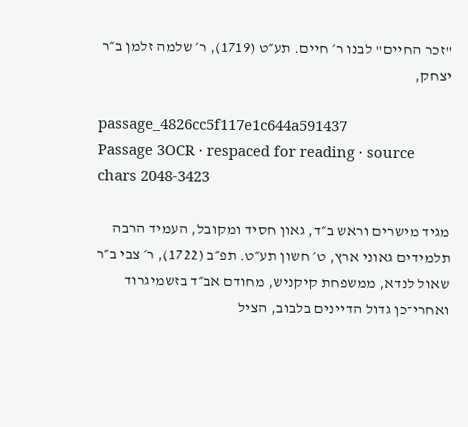"זכר החיים" לבנו ר׳ חיים. תע״ט (1719), ר׳ שלמה זלמן ב״ר יצחק,

passage_4826cc5f117e1c644a591437
Passage 3OCR · respaced for reading · source chars 2048-3423

מגיד מישרים וראש ב״ד, גאון חסיד ומקובל, העמיד הרבה תלמידים גאוני ארץ, ט׳ חשון תע״ט. תפ״ב (1722), ר׳ צבי ב״ר שאול לנדא, ממשפחת קיקניש, מחודם אב״ד בזשמיגרוד ואחרי־כן גדול הדיינים בלבוב, הציל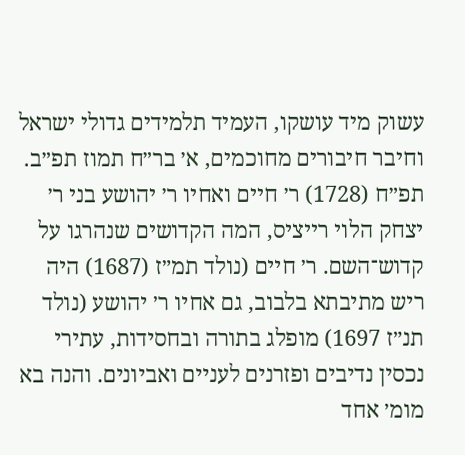עשוק מיד עושקו, העמיד תלמידים גדולי ישראל וחיבר חיבורים מחוכמים, א׳ בר״ח תמוז תפ״ב. תפ״ח (1728) ר׳ חיים ואחיו ר׳ יהושע בני ר׳ יצחק הלוי רייציס, המה הקדושים שנהרגו על קדוש־השם. ר׳ חיים (נולד תמ״ז (1687) היה ריש מתיבתא בלבוב, גם אחיו ר׳ יהושע (נולד תנ״ז 1697) מופלג בתורה ובחסידות, עתירי נכסין נדיבים ופזרנים לעניים ואביונים. והנה בא מומ׳ אחד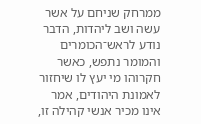ממרחק שניחם על אשר עשה ושב ליהדות, הדבר נודע לראש־הכומרים והמומר נתפש, כאשר חקרוהו מי יעץ לו שיחזור לאמונת היהודים, אמר אינו מכיר אנשי קהילה זו,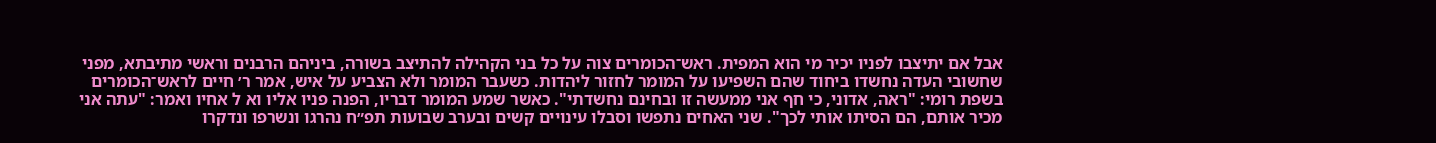אבל אם יתיצבו לפניו יכיר מי הוא המפית. ראש־הכומרים צוה על כל בני הקהילה להתיצב בשורה, ביניהם הרבנים וראשי מתיבתא, מפני שחשובי העדה נחשדו ביחוד שהם השפיעו על המומר לחזור ליהדות. כשעבר המומר ולא הצביע על איש, אמר ר׳ חיים לראש־הכומרים בשפת רומי: "ראה, אדוני, כי חף אני ממעשה זו ובחינם נחשדתי". כאשר שמע המומר דבריו, הפנה פניו אליו וא ל אחיו ואמר: "עתה אני מכיר אותם, הם הסיתו אותי לכך". שני האחים נתפשו וסבלו עינויים קשים ובערב שבועות תפ״ח נהרגו ונשרפו ונדקרו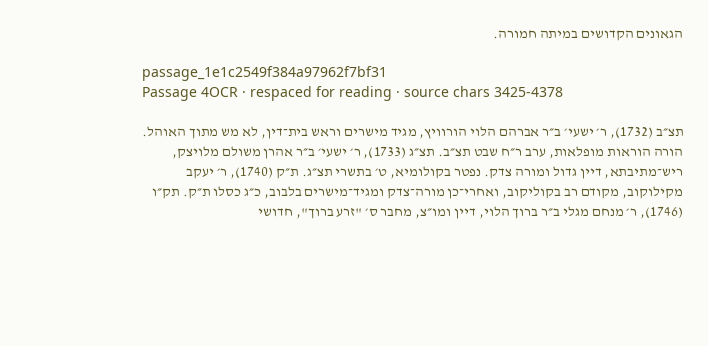הגאונים הקדושים במיתה חמורה.

passage_1e1c2549f384a97962f7bf31
Passage 4OCR · respaced for reading · source chars 3425-4378

תצ״ב (1732), ר׳ ישעי׳ ב״ר אברהם הלוי הורוויץ, מגיד מישרים וראש בית־דין, לא מש מתוך האוהל. הורה הוראות מופלאות, ערב ר״ח שבט תצ״ב. תצ״ג (1733), ר׳ ישעי׳ ב״ר אהרן משולם מלויצק, ריש־מתיבתא, דיין גדול ומורה צדק. נפטר בקולומיא, ט׳ בתשרי תצ״ג. ת״ק (1740), ר׳ יעקב מקילוקוב, מקודם רב בקוליקוב, ואחרי־כן מורה־צדק ומגיד־מישרים בלבוב, כ״ג כסלו ת״ק. תק״ו (1746), ר׳ מנחם מגלי ב״ר ברוך הלוי, דיין ומו״צ, מחבר ס׳ "זרע ברוך", חדושי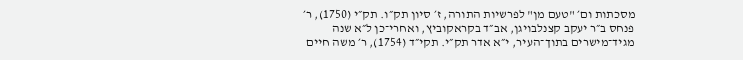מסכתות ום׳ "טעם מן" לפרשיות התורה, ז׳ סיון תק״ו. תק״י (1750), ר׳ פנחס ב״ר יעקב קצנלבויגן, אב״ד בקראקוביץ, ואחרי־כן ל״א שנה מגיד־מישרים בתוך־העיר, י״א אדר תק״י. תקי״ד (1754), ר׳ משה חיים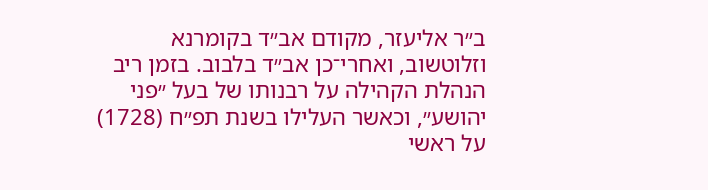ב״ר אליעזר, מקודם אב״ד בקומרנא וזלוטשוב, ואחרי־כן אב״ד בלבוב. בזמן ריב הנהלת הקהילה על רבנותו של בעל ״פני יהושע״, וכאשר העלילו בשנת תפ״ח (1728) על ראשי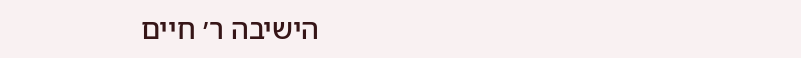הישיבה ר׳ חיים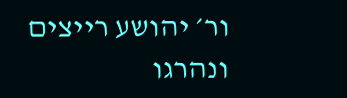ור׳ יהושע רייצים ונהרגו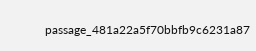passage_481a22a5f70bbfb9c6231a87